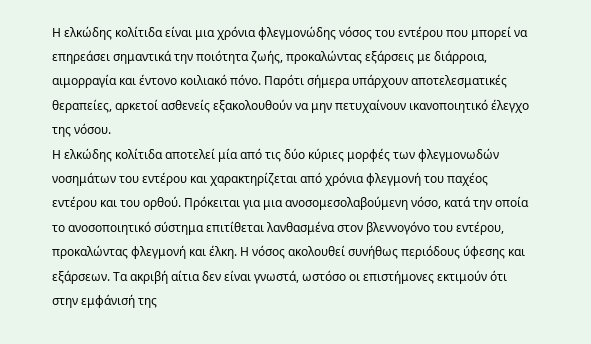Η ελκώδης κολίτιδα είναι μια χρόνια φλεγμονώδης νόσος του εντέρου που μπορεί να επηρεάσει σημαντικά την ποιότητα ζωής, προκαλώντας εξάρσεις με διάρροια, αιμορραγία και έντονο κοιλιακό πόνο. Παρότι σήμερα υπάρχουν αποτελεσματικές θεραπείες, αρκετοί ασθενείς εξακολουθούν να μην πετυχαίνουν ικανοποιητικό έλεγχο της νόσου.
Η ελκώδης κολίτιδα αποτελεί μία από τις δύο κύριες μορφές των φλεγμονωδών νοσημάτων του εντέρου και χαρακτηρίζεται από χρόνια φλεγμονή του παχέος εντέρου και του ορθού. Πρόκειται για μια ανοσομεσολαβούμενη νόσο, κατά την οποία το ανοσοποιητικό σύστημα επιτίθεται λανθασμένα στον βλεννογόνο του εντέρου, προκαλώντας φλεγμονή και έλκη. Η νόσος ακολουθεί συνήθως περιόδους ύφεσης και εξάρσεων. Τα ακριβή αίτια δεν είναι γνωστά, ωστόσο οι επιστήμονες εκτιμούν ότι στην εμφάνισή της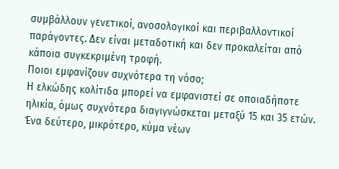συμβάλλουν γενετικοί, ανοσολογικοί και περιβαλλοντικοί παράγοντες. Δεν είναι μεταδοτική και δεν προκαλείται από κάποια συγκεκριμένη τροφή.
Ποιοι εμφανίζουν συχνότερα τη νόσο;
Η ελκώδης κολίτιδα μπορεί να εμφανιστεί σε οποιαδήποτε ηλικία, όμως συχνότερα διαγιγνώσκεται μεταξύ 15 και 35 ετών. Ένα δεύτερο, μικρότερο, κύμα νέων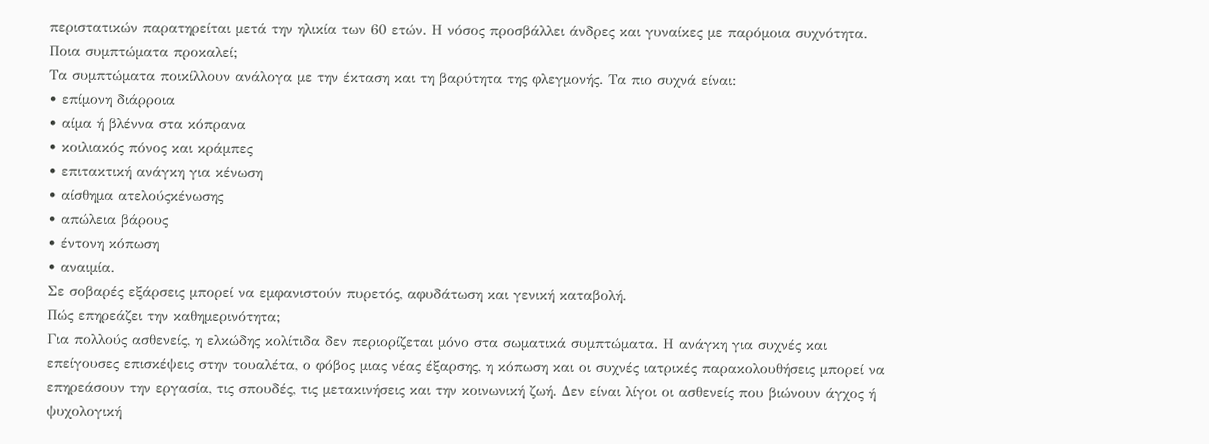περιστατικών παρατηρείται μετά την ηλικία των 60 ετών. Η νόσος προσβάλλει άνδρες και γυναίκες με παρόμοια συχνότητα.
Ποια συμπτώματα προκαλεί;
Τα συμπτώματα ποικίλλουν ανάλογα με την έκταση και τη βαρύτητα της φλεγμονής. Τα πιο συχνά είναι:
• επίμονη διάρροια
• αίμα ή βλέννα στα κόπρανα
• κοιλιακός πόνος και κράμπες
• επιτακτική ανάγκη για κένωση
• αίσθημα ατελούςκένωσης
• απώλεια βάρους
• έντονη κόπωση
• αναιμία.
Σε σοβαρές εξάρσεις μπορεί να εμφανιστούν πυρετός, αφυδάτωση και γενική καταβολή.
Πώς επηρεάζει την καθημερινότητα;
Για πολλούς ασθενείς, η ελκώδης κολίτιδα δεν περιορίζεται μόνο στα σωματικά συμπτώματα. Η ανάγκη για συχνές και επείγουσες επισκέψεις στην τουαλέτα, ο φόβος μιας νέας έξαρσης, η κόπωση και οι συχνές ιατρικές παρακολουθήσεις μπορεί να επηρεάσουν την εργασία, τις σπουδές, τις μετακινήσεις και την κοινωνική ζωή. Δεν είναι λίγοι οι ασθενείς που βιώνουν άγχος ή ψυχολογική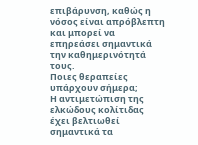επιβάρυνση, καθώς η νόσος είναι απρόβλεπτη και μπορεί να επηρεάσει σημαντικά την καθημερινότητά τους.
Ποιες θεραπείες υπάρχουν σήμερα;
Η αντιμετώπιση της ελκώδους κολίτιδας έχει βελτιωθεί σημαντικά τα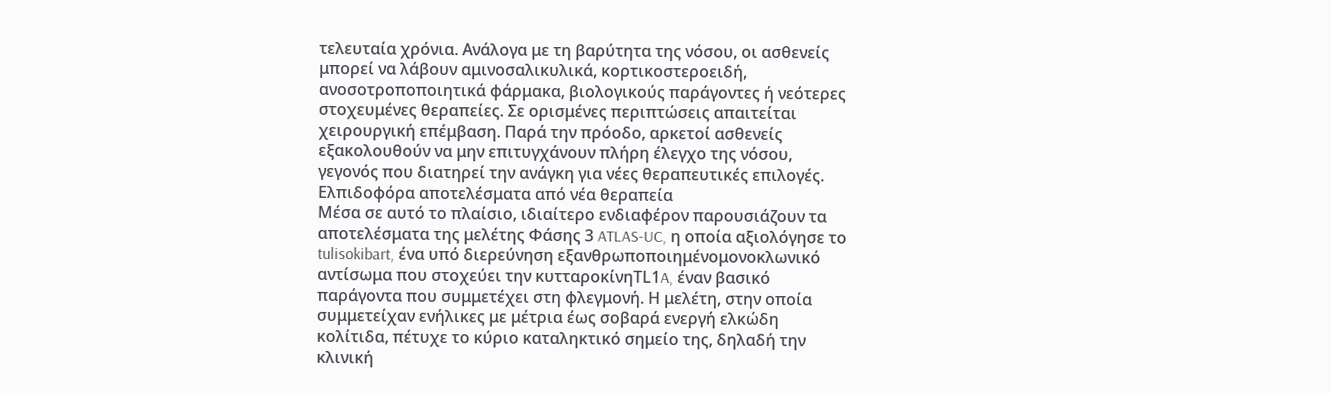τελευταία χρόνια. Ανάλογα με τη βαρύτητα της νόσου, οι ασθενείς μπορεί να λάβουν αμινοσαλικυλικά, κορτικοστεροειδή, ανοσοτροποποιητικά φάρμακα, βιολογικούς παράγοντες ή νεότερες στοχευμένες θεραπείες. Σε ορισμένες περιπτώσεις απαιτείται χειρουργική επέμβαση. Παρά την πρόοδο, αρκετοί ασθενείς εξακολουθούν να μην επιτυγχάνουν πλήρη έλεγχο της νόσου, γεγονός που διατηρεί την ανάγκη για νέες θεραπευτικές επιλογές.
Ελπιδοφόρα αποτελέσματα από νέα θεραπεία
Μέσα σε αυτό το πλαίσιο, ιδιαίτερο ενδιαφέρον παρουσιάζουν τα αποτελέσματα της μελέτης Φάσης 3 ATLAS-UC, η οποία αξιολόγησε το tulisokibart, ένα υπό διερεύνηση εξανθρωποποιημένομονοκλωνικό αντίσωμα που στοχεύει την κυτταροκίνηTL1A, έναν βασικό παράγοντα που συμμετέχει στη φλεγμονή. Η μελέτη, στην οποία συμμετείχαν ενήλικες με μέτρια έως σοβαρά ενεργή ελκώδη κολίτιδα, πέτυχε το κύριο καταληκτικό σημείο της, δηλαδή την κλινική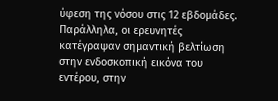ύφεση της νόσου στις 12 εβδομάδες. Παράλληλα, οι ερευνητές κατέγραψαν σημαντική βελτίωση στην ενδοσκοπική εικόνα του εντέρου, στην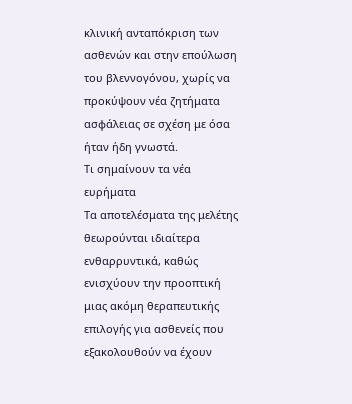κλινική ανταπόκριση των ασθενών και στην επούλωση του βλεννογόνου, χωρίς να προκύψουν νέα ζητήματα ασφάλειας σε σχέση με όσα ήταν ήδη γνωστά.
Τι σημαίνουν τα νέα ευρήματα
Τα αποτελέσματα της μελέτης θεωρούνται ιδιαίτερα ενθαρρυντικά, καθώς ενισχύουν την προοπτική μιας ακόμη θεραπευτικής επιλογής για ασθενείς που εξακολουθούν να έχουν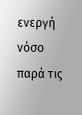ενεργή νόσο παρά τις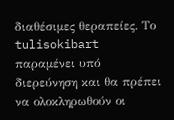διαθέσιμες θεραπείες. Το tulisokibart παραμένει υπό διερεύνηση και θα πρέπει να ολοκληρωθούν οι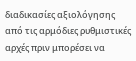διαδικασίες αξιολόγησης από τις αρμόδιες ρυθμιστικές αρχές πριν μπορέσει να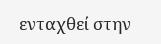ενταχθεί στην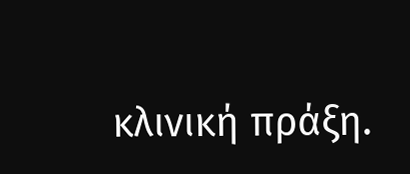κλινική πράξη.